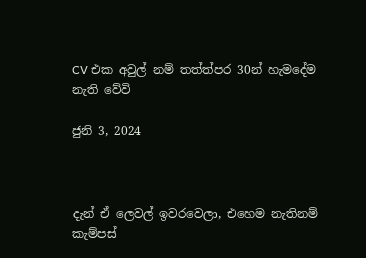CV එක අවුල් නම් තත්ත්පර 30න් හැමදේම නැති වේවි

ජුනි 3, 2024



දැන් ඒ ලෙවල් ඉවරවෙලා, එහෙම නැතිනම් කැම්පස්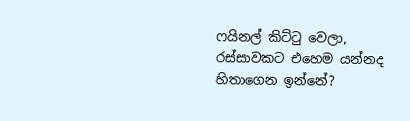ෆයිනල් කිට්ටු වෙලා, රස්සාවකට එහෙම යන්නද හිතාගෙන ඉන්නේ?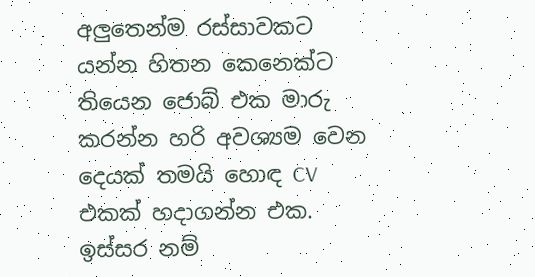අලුතෙන්ම රස්සාවකට යන්න හිතන කෙනෙක්ට තියෙන ජොබ් එක මාරු කරන්න හරි අවශ්‍යම වෙන දෙයක් තමයි හොඳ CV එකක් හදාගන්න එක. ඉස්සර නම්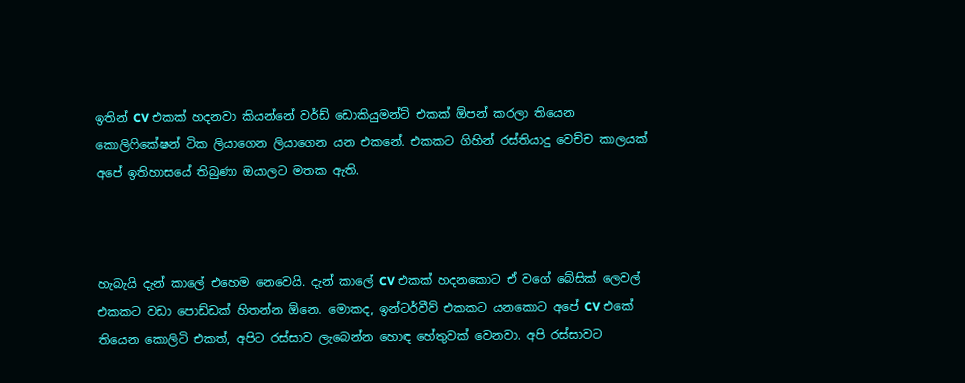ඉතින් CV එකක් හදනවා කියන්නේ වර්ඩ් ඩොකියුමන්ට් එකක් ඕපන් කරලා තියෙන කොලිෆිකේෂන් ටික ලියාගෙන ලියාගෙන යන එකනේ. එකකට ගිහින් රස්තියාදු වෙච්ච කාලයක් අපේ ඉතිහාසයේ තිබුණා ඔයාලට මතක ඇති.



හැබැයි දැන් කාලේ එහෙම නෙවෙයි. දැන් කාලේ CV එකක් හදනකොට ඒ වගේ බේසික් ලෙවල් එකකට වඩා පොඩ්ඩක් හිතන්න ඕනෙ. මොකද, ඉන්ටර්වීව් එකකට යනකොට අපේ CV එකේ තියෙන කොලිටි එකත්, අපිට රස්සාව ලැබෙන්න හොඳ හේතුවක් වෙනවා. අපි රස්සාවට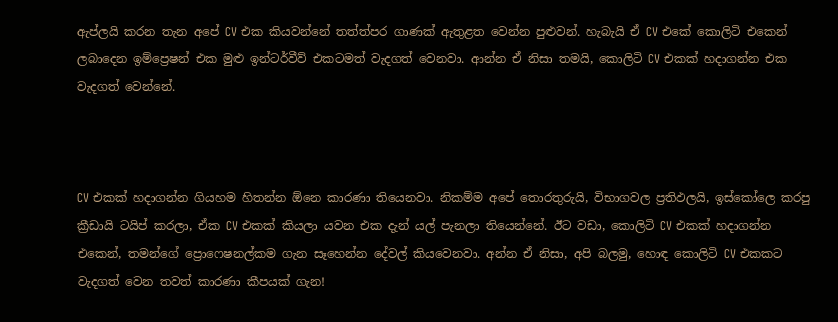ඇප්ලයි කරන තැන අපේ CV එක කියවන්නේ තත්ත්පර ගාණක් ඇතුළත වෙන්න පුළුවන්. හැබැයි ඒ CV එකේ කොලිටි එකෙන් ලබාදෙන ඉම්ප්‍රෙෂන් එක මුළු ඉන්ටර්වීව් එකටමත් වැදගත් වෙනවා. ආන්න ඒ නිසා තමයි, කොලිටි CV එකක් හදාගන්න එක වැදගත් වෙන්නේ.



CV එකක් හදාගන්න ගියහම හිතන්න ඕනෙ කාරණා තියෙනවා. නිකම්ම අපේ තොරතුරුයි, විභාගවල ප්‍රතිඵලයි, ඉස්කෝලෙ කරපු ක්‍රීඩායි ටයිප් කරලා, ඒක CV එකක් කියලා යවන එක දැන් යල් පැනලා තියෙන්නේ. ඊට වඩා, කොලිටි CV එකක් හදාගන්න එකෙන්, තමන්ගේ ප්‍රොෆෙෂනල්කම ගැන සෑහෙන්න දේවල් කියවෙනවා. අන්න ඒ නිසා, අපි බලමු, හොඳ කොලිටි CV එකකට වැදගත් වෙන තවත් කාරණා කීපයක් ගැන!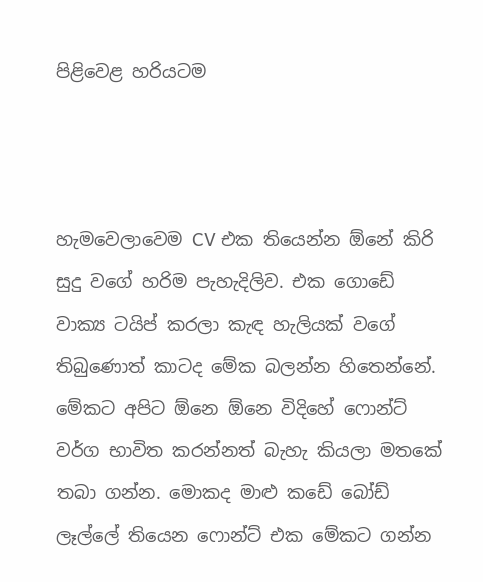පිළිවෙළ හරියටම



හැමවෙලාවෙම CV එක තියෙන්න ඕනේ කිරි සුදු වගේ හරිම පැහැදිලිව. එක ගොඩේ වාක්‍ය ටයිප් කරලා කැඳ හැලියක් වගේ තිබුණොත් කාටද මේක බලන්න හිතෙන්නේ. මේකට අපිට ඕනෙ ඕනෙ විදිහේ ෆොන්ට් වර්ග භාවිත කරන්නත් බැහැ කියලා මතකේ තබා ගන්න. මොකද මාළු කඩේ බෝඩ් ලෑල්ලේ තියෙන ෆොන්ට් එක මේකට ගන්න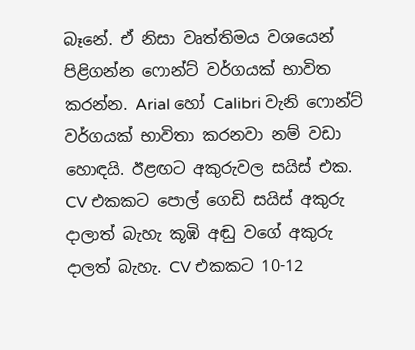බෑනේ. ඒ නිසා වෘත්තිමය වශයෙන් පිළිගන්න ෆොන්ට් වර්ගයක් භාවිත කරන්න. Arial හෝ Calibri වැනි ෆොන්ට් වර්ගයක් භාවිතා කරනවා නම් වඩා හොඳයි. ඊළඟට අකුරුවල සයිස් එක. CV එකකට පොල් ගෙඩි සයිස් අකුරු දාලාත් බැහැ කූඹි අඬු වගේ අකුරු දාලත් බැහැ. CV එකකට 10-12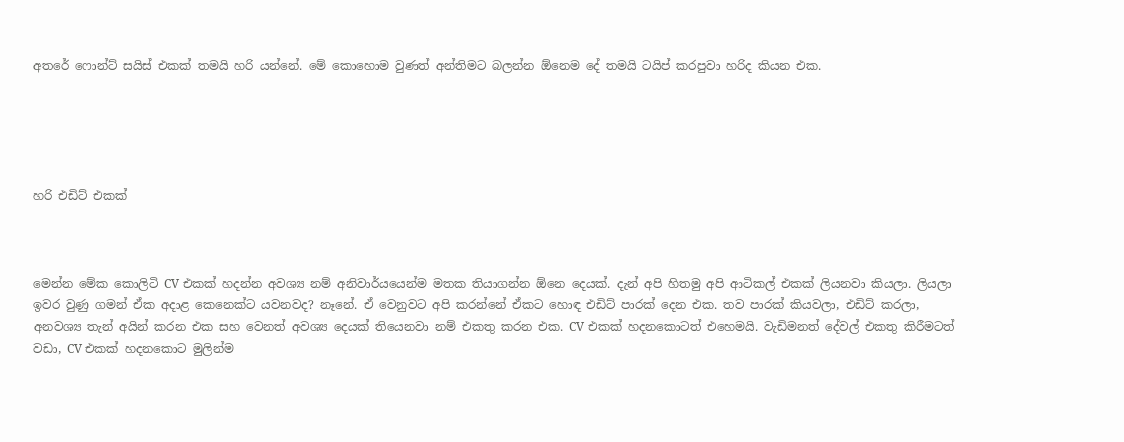අතරේ ෆොන්ට් සයිස් එකක් තමයි හරි යන්නේ. මේ කොහොම වුණත් අන්තිමට බලන්න ඕනෙම දේ තමයි ටයිප් කරපුවා හරිද කියන එක.





හරි එඩිට් එකක්



මෙන්න මේක කොලිටි CV එකක් හදන්න අවශ්‍ය නම් අනිවාර්යයෙන්ම මතක තියාගන්න ඕනෙ දෙයක්. දැන් අපි හිතමු අපි ආටිකල් එකක් ලියනවා කියලා. ලියලා ඉවර වුණු ගමන් ඒක අදාළ කෙනෙක්ට යවනවද? නෑනේ. ඒ වෙනුවට අපි කරන්නේ ඒකට හොඳ එඩිට් පාරක් දෙන එක. තව පාරක් කියවලා, එඩිට් කරලා, අනවශ්‍ය තැන් අයින් කරන එක සහ වෙනත් අවශ්‍ය දෙයක් තියෙනවා නම් එකතු කරන එක. CV එකක් හදනකොටත් එහෙමයි. වැඩිමනත් දේවල් එකතු කිරීමටත් වඩා, CV එකක් හදනකොට මුලින්ම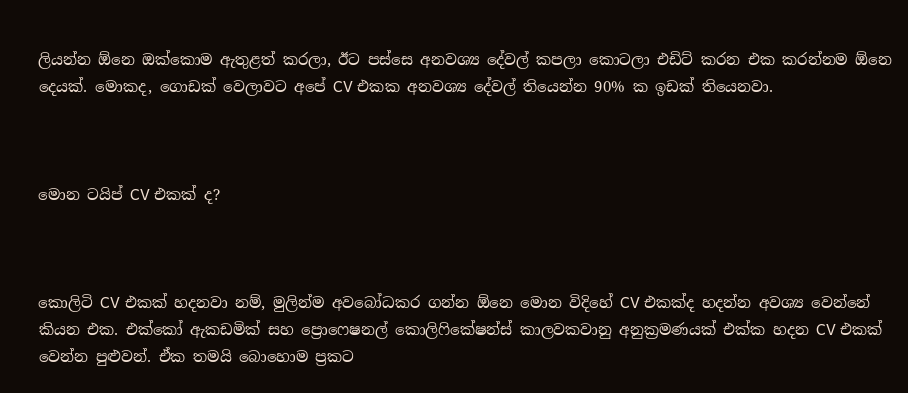ලියන්න ඕනෙ ඔක්කොම ඇතුළත් කරලා, ඊට පස්සෙ අනවශ්‍ය දේවල් කපලා කොටලා එඩිට් කරන එක කරන්නම ඕනෙ දෙයක්. මොකද, ගොඩක් වෙලාවට අපේ CV එකක අනවශ්‍ය දේවල් තියෙන්න 90% ක ඉඩක් තියෙනවා.



මොන ටයිප් CV එකක් ද?



කොලිටි CV එකක් හදනවා නම්, මුලින්ම අවබෝධකර ගන්න ඕනෙ මොන විදිහේ CV එකක්ද හදන්න අවශ්‍ය වෙන්නේ කියන එක. එක්කෝ ඇකඩමික් සහ ප්‍රොෆෙෂනල් කොලිෆිකේෂන්ස් කාලවකවානු අනුක්‍රමණයක් එක්ක හදන CV එකක් වෙන්න පුළුවන්. ඒක තමයි බොහොම ප්‍රකට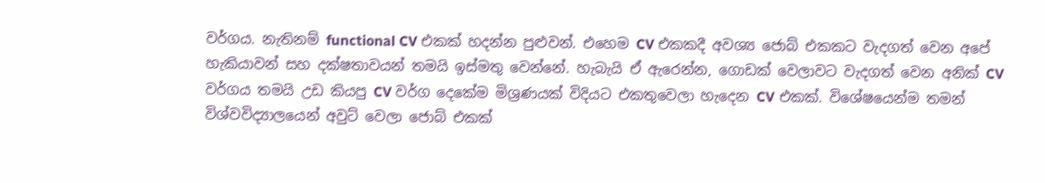වර්ගය. නැතිනම් functional CV එකක් හදන්න පුළුවන්. එහෙම CV එකකදී අවශ්‍ය ජොබ් එකකට වැදගත් වෙන අපේ හැකියාවන් සහ දක්ෂතාවයන් තමයි ඉස්මතු වෙන්නේ. හැබැයි ඒ ඇරෙන්න, ගොඩක් වෙලාවට වැදගත් වෙන අනික් CV වර්ගය තමයි උඩ කියපු CV වර්ග දෙකේම මිශ්‍රණයක් විදියට එකතුවෙලා හැදෙන CV එකක්. විශේෂයෙන්ම තමන් විශ්වවිද්‍යාලයෙන් අවුට් වෙලා ජොබ් එකක්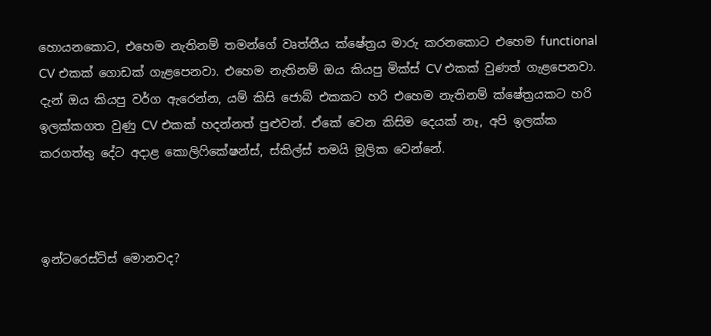හොයනකොට, එහෙම නැතිනම් තමන්ගේ වෘත්තීය ක්ෂේත්‍රය මාරු කරනකොට එහෙම functional CV එකක් ගොඩක් ගැළපෙනවා. එහෙම නැතිනම් ඔය කියපු මික්ස් CV එකක් වුණත් ගැළපෙනවා. දැන් ඔය කියපු වර්ග ඇරෙන්න, යම් කිසි ජොබ් එකකට හරි එහෙම නැතිනම් ක්ෂේත්‍රයකට හරි ඉලක්කගත වුණු CV එකක් හදන්නත් පුළුවන්. ඒකේ වෙන කිසිම දෙයක් නෑ, අපි ඉලක්ක කරගත්තු දේට අදාළ කොලිෆිකේෂන්ස්, ස්කිල්ස් තමයි මූලික වෙන්නේ.



ඉන්ටරෙස්ට්ස් මොනවද?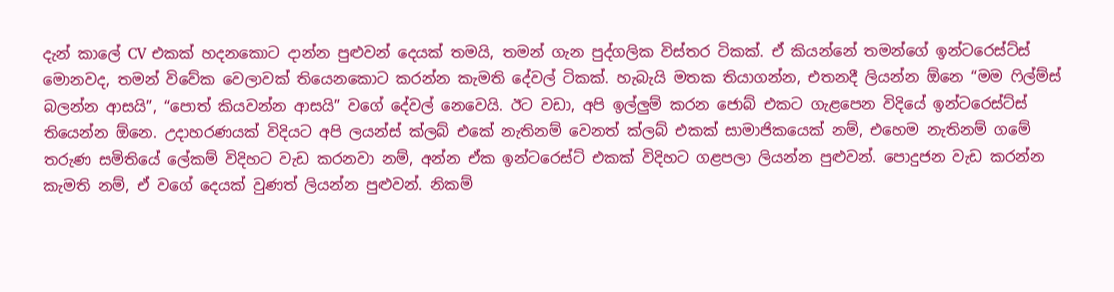දැන් කාලේ CV එකක් හදනකොට දාන්න පුළුවන් දෙයක් තමයි, තමන් ගැන පුද්ගලික විස්තර ටිකක්. ඒ කියන්නේ තමන්ගේ ඉන්ටරෙස්ට්ස් මොනවද, තමන් විවේක වෙලාවක් තියෙනකොට කරන්න කැමති දේවල් ටිකක්. හැබැයි මතක තියාගන්න, එතනදී ලියන්න ඕනෙ “මම ෆිල්ම්ස් බලන්න ආසයි”, “පොත් කියවන්න ආසයි” වගේ දේවල් නෙවෙයි. ඊට වඩා, අපි ඉල්ලුම් කරන ජොබ් එකට ගැළපෙන විදියේ ඉන්ටරෙස්ට්ස් තියෙන්න ඕනෙ. උදාහරණයක් විදියට අපි ලයන්ස් ක්ලබ් එකේ නැතිනම් වෙනත් ක්ලබ් එකක් සාමාජිකයෙක් නම්, එහෙම නැතිනම් ගමේ තරුණ සමිතියේ ලේකම් විදිහට වැඩ කරනවා නම්, අන්න ඒක ඉන්ටරෙස්ට් එකක් විදිහට ගළපලා ලියන්න පුළුවන්. පොදුජන වැඩ කරන්න කැමති නම්, ඒ වගේ දෙයක් වුණත් ලියන්න පුළුවන්. නිකම්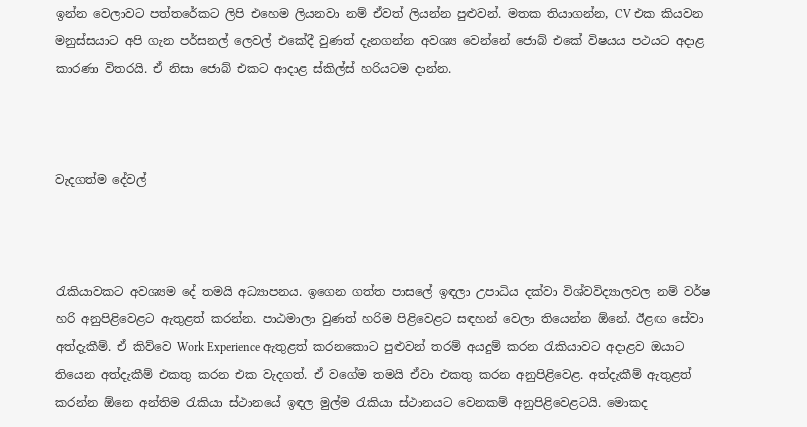ඉන්න වෙලාවට පත්තරේකට ලිපි එහෙම ලියනවා නම් ඒවත් ලියන්න පුළුවන්. මතක තියාගන්න, CV එක කියවන මනුස්සයාට අපි ගැන පර්සනල් ලෙවල් එකේදී වුණත් දැනගන්න අවශ්‍ය වෙන්නේ ජොබ් එකේ විෂයය පථයට අදාළ කාරණා විතරයි. ඒ නිසා ජොබ් එකට ආදාළ ස්කිල්ස් හරියටම දාන්න.



වැදගත්ම දේවල්



රැකියාවකට අවශ්‍යම දේ තමයි අධ්‍යාපනය. ඉගෙන ගත්ත පාසලේ ඉඳලා උපාධිය දක්වා විශ්වවිද්‍යාලවල නම් වර්ෂ හරි අනුපිළිවෙළට ඇතුළත් කරන්න. පාඨමාලා වුණත් හරිම පිළිවෙළට සඳහන් වෙලා තියෙන්න ඕනේ. ඊළඟ සේවා අත්දැකීම්. ඒ කිව්වෙ Work Experience ඇතුළත් කරනකොට පුළුවන් තරම් අයදුම් කරන රැකියාවට අදාළව ඔයාට තියෙන අත්දැකීම් එකතු කරන එක වැදගත්. ඒ වගේම තමයි ඒවා එකතු කරන අනුපිළිවෙළ. අත්දැකීම් ඇතුළත් කරන්න ඕනෙ අන්තිම රැකියා ස්ථානයේ ඉඳල මුල්ම රැකියා ස්ථානයට වෙනකම් අනුපිළිවෙළටයි. මොකද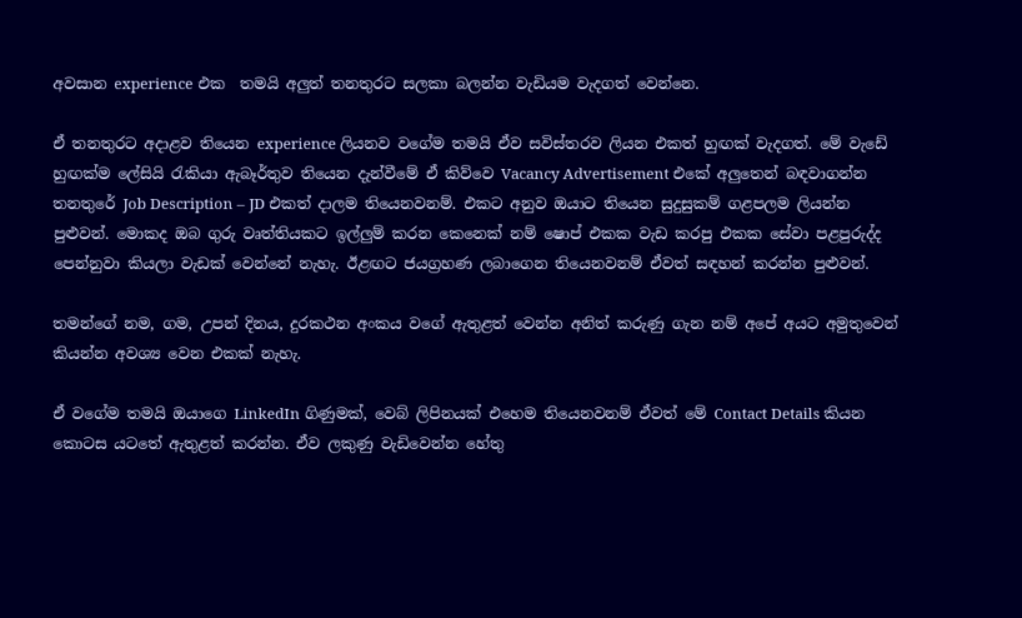අවසාන experience එක  තමයි අලුත් තනතුරට සලකා බලන්න වැඩියම වැදගත් වෙන්නෙ.

ඒ තනතුරට අදාළව තියෙන experience ලියනව වගේම තමයි ඒව සවිස්තරව ලියන එකත් හුඟක් වැදගත්. මේ වැඩේ හුඟක්ම ලේසියි රැකියා ඇබෑර්තුව තියෙන දැන්වීමේ ඒ කිව්වෙ Vacancy Advertisement එකේ අලුතෙන් බඳවාගන්න තනතුරේ Job Description – JD එකත් දාලම තියෙනවනම්. එකට අනුව ඔයාට තියෙන සුදුසුකම් ගළපලම ලියන්න පුළුවන්. මොකද ඔබ ගුරු වෘත්තියකට ඉල්ලුම් කරන කෙනෙක් නම් ෂොප් එකක වැඩ කරපු එකක සේවා පළපුරුද්ද පෙන්නුවා කියලා වැඩක් වෙන්නේ නැහැ. ඊළඟට ජයග්‍රහණ ලබාගෙන තියෙනවනම් ඒවත් සඳහන් කරන්න පුළුවන්.

තමන්ගේ නම, ගම, උපන් දිනය, දුරකථන අංකය වගේ ඇතුළත් වෙන්න අනිත් කරුණු ගැන නම් අපේ අයට අමුතුවෙන් කියන්න අවශ්‍ය වෙන එකක් නැහැ.

ඒ වගේම තමයි ඔයාගෙ LinkedIn ගිණුමක්, වෙබ් ලිපිනයක් එහෙම තියෙනවනම් ඒවත් මේ Contact Details කියන කොටස යටතේ ඇතුළත් කරන්න. ඒව ලකුණු වැඩිවෙන්න හේතු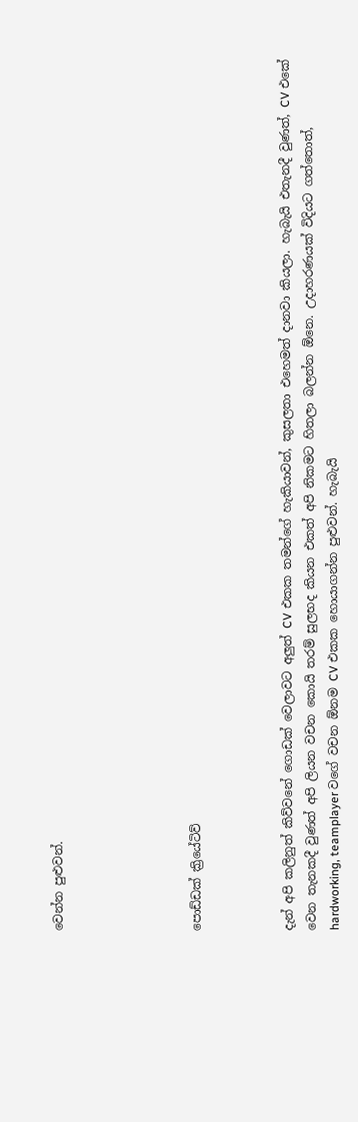වෙන්න පුළුවන්.





පොඩ්ඩක් ක්‍රියේටිව්



දැන් අපි කලිනුත් කිව්වනේ ගොඩක් වෙලාවට අලුත් CV එකක තමන්ගේ හැකියාවන්, කුසලතා එහෙමත් දානවා කියලා. හැබැයි එතැනදී වුණත්, CV එකේ වෙන තැනකදී වුණත් අපි ලියන වචන කොයි තරම් සුලභද කියන එකත් අපි නිකමට හිතලා බලන්න ඕනෙ. උදාහරණයක් විදියට ගත්තොත්, hardworking, teamplayer වගේ වචන ඕනම CV එකක හොයාගන්න පුළුවන්. හැබැයි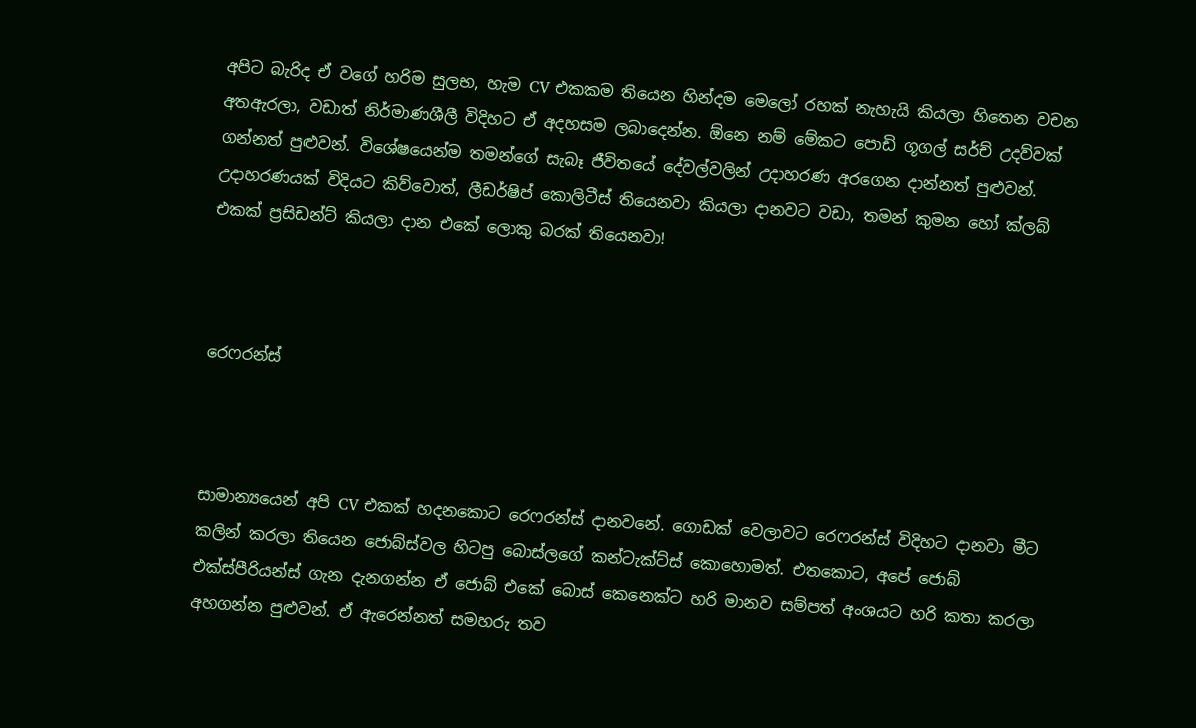අපිට බැරිද ඒ වගේ හරිම සුලභ, හැම CV එකකම තියෙන හින්දම මෙලෝ රහක් නැහැයි කියලා හිතෙන වචන අතඇරලා, වඩාත් නිර්මාණශීලී විදිහට ඒ අදහසම ලබාදෙන්න. ඕනෙ නම් මේකට පොඩි ගූගල් සර්ච් උදව්වක් ගන්නත් පුළුවන්. විශේෂයෙන්ම තමන්ගේ සැබෑ ජීවිතයේ දේවල්වලින් උදාහරණ අරගෙන දාන්නත් පුළුවන්. උදාහරණයක් විදියට කිව්වොත්, ලීඩර්ෂිප් කොලිටීස් තියෙනවා කියලා දානවට වඩා, තමන් කුමන හෝ ක්ලබ් එකක් ප්‍රසිඩන්ට් කියලා දාන එකේ ලොකු බරක් තියෙනවා!



රෙෆරන්ස්



සාමාන්‍යයෙන් අපි CV එකක් හදනකොට රෙෆරන්ස් දානවනේ. ගොඩක් වෙලාවට රෙෆරන්ස් විදිහට දානවා මීට කලින් කරලා තියෙන ජොබ්ස්වල හිටපු බොස්ලගේ කන්ටැක්ට්ස් කොහොමත්. එතකොට, අපේ ජොබ් එක්ස්පීරියන්ස් ගැන දැනගන්න ඒ ජොබ් එකේ බොස් කෙනෙක්ට හරි මානව සම්පත් අංශයට හරි කතා කරලා අහගන්න පුළුවන්. ඒ ඇරෙන්නත් සමහරු තව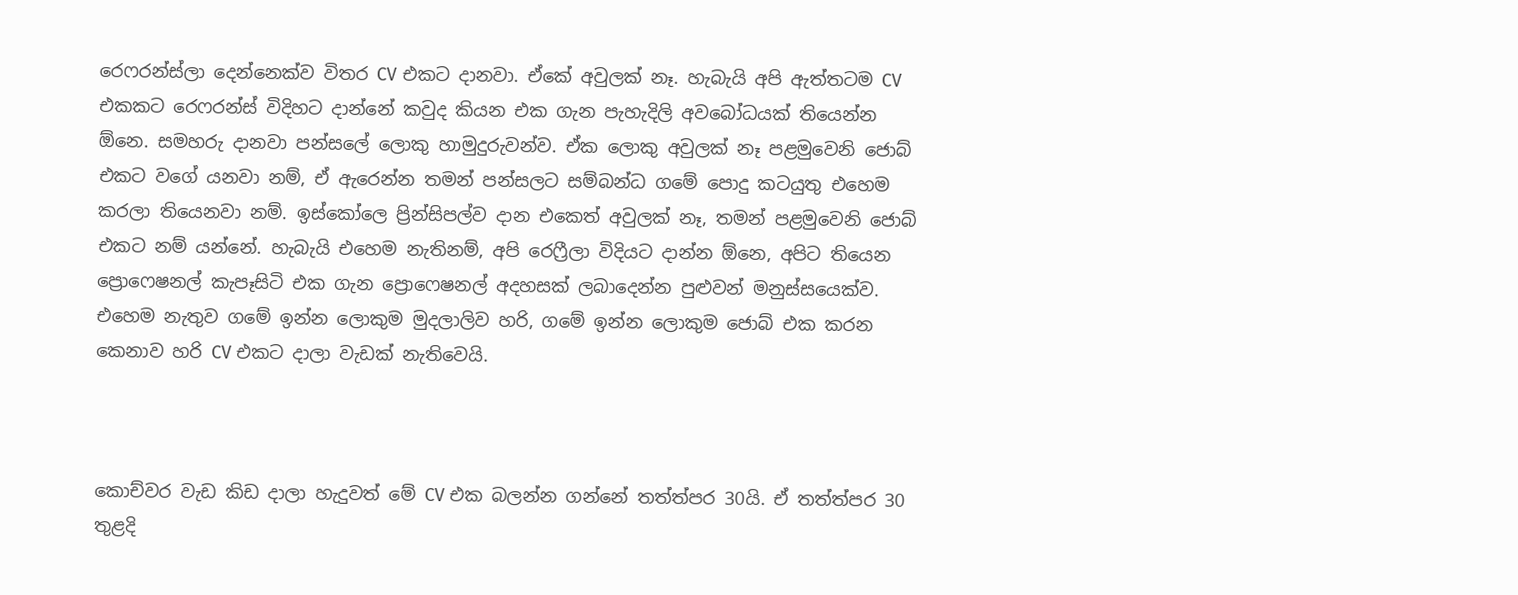රෙෆරන්ස්ලා දෙන්නෙක්ව විතර CV එකට දානවා. ඒකේ අවුලක් නෑ. හැබැයි අපි ඇත්තටම CV එකකට රෙෆරන්ස් විදිහට දාන්නේ කවුද කියන එක ගැන පැහැදිලි අවබෝධයක් තියෙන්න ඕනෙ. සමහරු දානවා පන්සලේ ලොකු හාමුදුරුවන්ව. ඒක ලොකු අවුලක් නෑ පළමුවෙනි ජොබ් එකට වගේ යනවා නම්, ඒ ඇරෙන්න තමන් පන්සලට සම්බන්ධ ගමේ පොදු කටයුතු එහෙම කරලා තියෙනවා නම්. ඉස්කෝලෙ ප්‍රින්සිපල්ව දාන එකෙත් අවුලක් නෑ, තමන් පළමුවෙනි ජොබ් එකට නම් යන්නේ. හැබැයි එහෙම නැතිනම්, අපි රෙෆ්‍රීලා විදියට දාන්න ඕනෙ, අපිට තියෙන ප්‍රොෆෙෂනල් කැපෑසිටි එක ගැන ප්‍රොෆෙෂනල් අදහසක් ලබාදෙන්න පුළුවන් මනුස්සයෙක්ව. එහෙම නැතුව ගමේ ඉන්න ලොකුම මුදලාලිව හරි, ගමේ ඉන්න ලොකුම ජොබ් එක කරන කෙනාව හරි CV එකට දාලා වැඩක් නැතිවෙයි.



කොච්වර වැඩ කිඩ දාලා හැදුවත් මේ CV එක බලන්න ගන්නේ තත්ත්පර 30යි. ඒ තත්ත්පර 30 තුළදි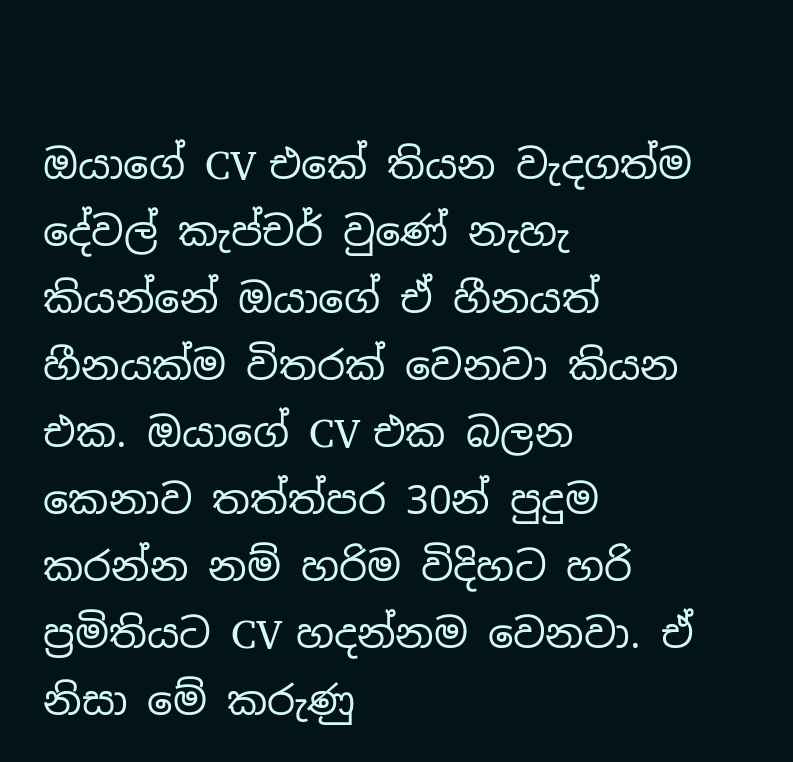ඔයාගේ CV එකේ තියන වැදගත්ම දේවල් කැප්චර් වුණේ නැහැ කියන්නේ ඔයාගේ ඒ හීනයත් හීනයක්ම විතරක් වෙනවා කියන එක. ඔයාගේ CV එක බලන කෙනාව තත්ත්පර 30න් පුදුම කරන්න නම් හරිම විදිහට හරි ප්‍රමිතියට CV හදන්නම වෙනවා. ඒ නිසා මේ කරුණු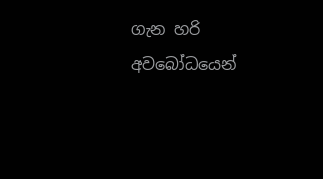ගැන හරි අවබෝධයෙන්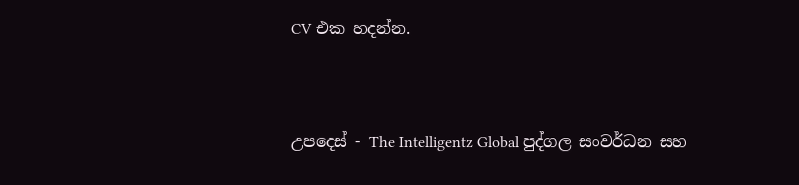CV එක හදන්න.



උපදෙස් - The Intelligentz Global පුද්ගල සංවර්ධන සහ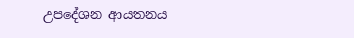උපදේශන ආයතනය